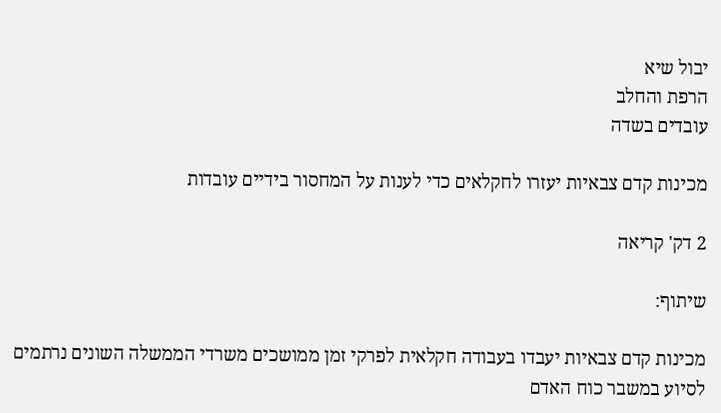יבול שיא
הרפת והחלב
עובדים בשדה

מכינות קדם צבאיות יעזרו לחקלאים כדי לענות על המחסור בידיים עובדות

2 דק' קריאה

שיתוף:

מכינות קדם צבאיות יעבדו בעבודה חקלאית לפרקי זמן ממושכים משרדי הממשלה השונים נרתמים לסיוע במשבר כוח האדם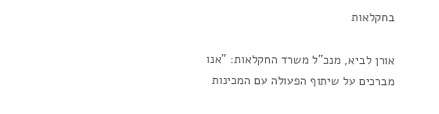בחקלאות

אורן לביא, מנכ"ל משרד החקלאות: "אנו מברכים על שיתוף הפעולה עם המכינות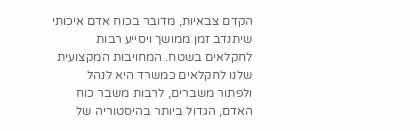הקדם צבאיות, מדובר בכוח אדם איכותי שיתנדב זמן ממושך ויסייע רבות לחקלאים בשטח. המחויבות המקצועית שלנו לחקלאים כמשרד היא לנהל ולפתור משברים, לרבות משבר כוח האדם, הגדול ביותר בהיסטוריה של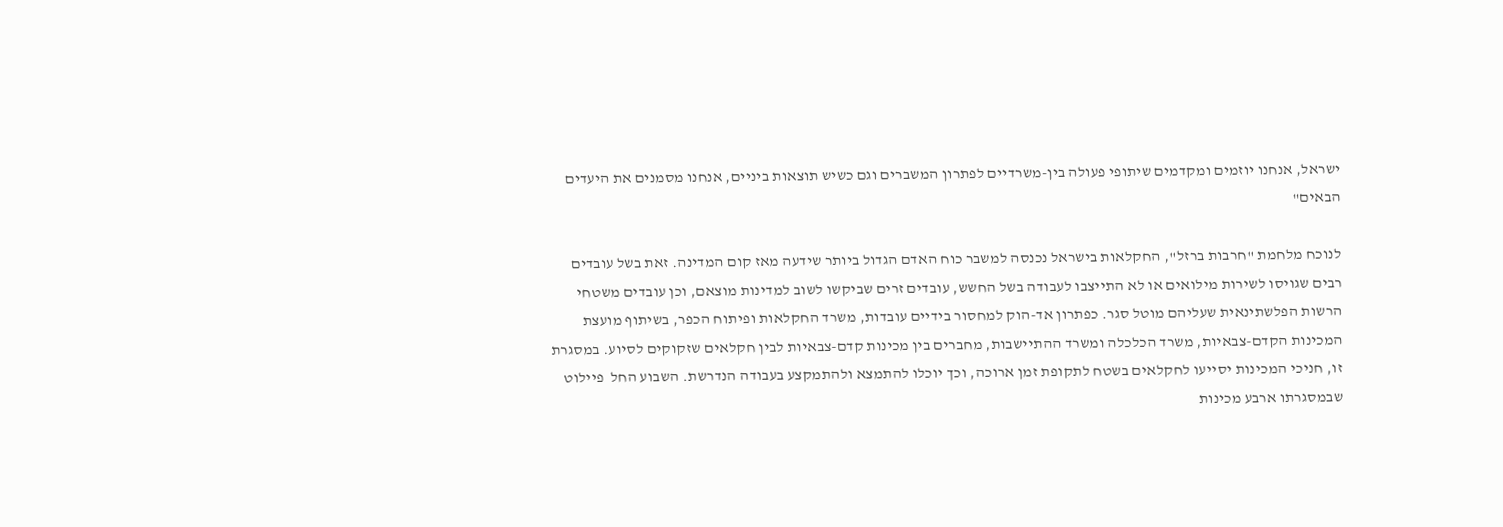ישראל, אנחנו יוזמים ומקדמים שיתופי פעולה בין-משרדיים לפתרון המשברים וגם כשיש תוצאות ביניים, אנחנו מסמנים את היעדים הבאים"

לנוכח מלחמת "חרבות ברזל", החקלאות בישראל נכנסה למשבר כוח האדם הגדול ביותר שידעה מאז קום המדינה. זאת בשל עובדים רבים שגויסו לשירות מילואים או לא התייצבו לעבודה בשל החשש, עובדים זרים שביקשו לשוב למדינות מוצאם, וכן עובדים משטחי הרשות הפלשתינאית שעליהם מוטל סגר. כפתרון אד-הוק למחסור בידיים עובדות, משרד החקלאות ופיתוח הכפר, בשיתוף מועצת המכינות הקדם-צבאיות, משרד הכלכלה ומשרד ההתיישבות, מחברים בין מכינות קדם-צבאיות לבין חקלאים שזקוקים לסיוע. במסגרת זו, חניכי המכינות יסייעו לחקלאים בשטח לתקופת זמן ארוכה, וכך יוכלו להתמצא ולהתמקצע בעבודה הנדרשת. השבוע החל  פיילוט שבמסגרתו ארבע מכינות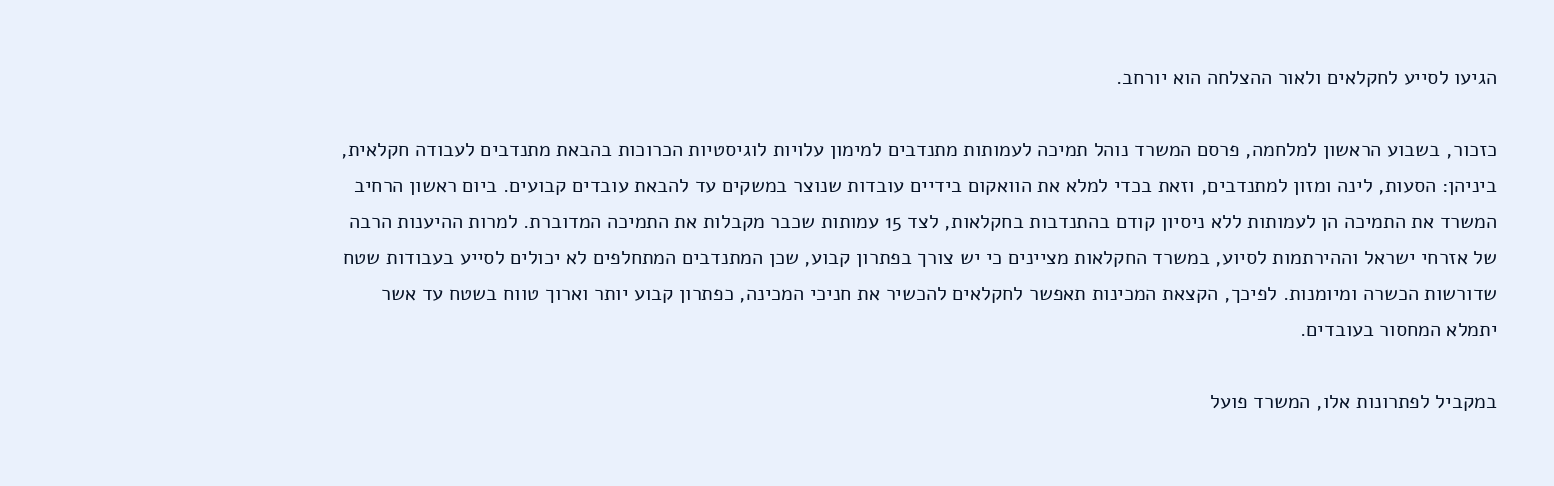הגיעו לסייע לחקלאים ולאור ההצלחה הוא יורחב.

כזכור, בשבוע הראשון למלחמה, פרסם המשרד נוהל תמיכה לעמותות מתנדבים למימון עלויות לוגיסטיות הכרוכות בהבאת מתנדבים לעבודה חקלאית, ביניהן: הסעות, לינה ומזון למתנדבים, וזאת בכדי למלא את הוואקום בידיים עובדות שנוצר במשקים עד להבאת עובדים קבועים. ביום ראשון הרחיב המשרד את התמיכה הן לעמותות ללא ניסיון קודם בהתנדבות בחקלאות, לצד 15 עמותות שכבר מקבלות את התמיכה המדוברת. למרות ההיענות הרבה של אזרחי ישראל וההירתמות לסיוע, במשרד החקלאות מציינים כי יש צורך בפתרון קבוע, שכן המתנדבים המתחלפים לא יכולים לסייע בעבודות שטח שדורשות הכשרה ומיומנות. לפיכך, הקצאת המכינות תאפשר לחקלאים להכשיר את חניכי המכינה, כפתרון קבוע יותר וארוך טווח בשטח עד אשר יתמלא המחסור בעובדים.

במקביל לפתרונות אלו, המשרד פועל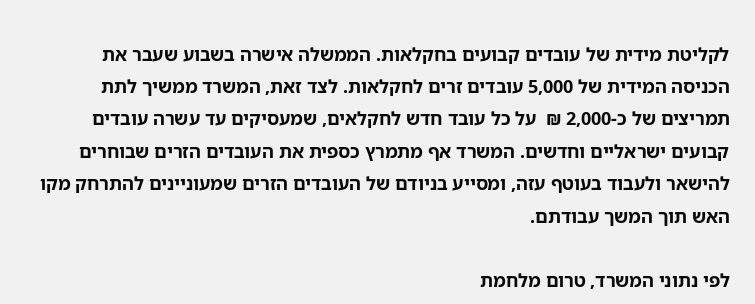לקליטת מידית של עובדים קבועים בחקלאות. הממשלה אישרה בשבוע שעבר את הכניסה המידית של 5,000 עובדים זרים לחקלאות. לצד זאת, המשרד ממשיך לתת תמריצים של כ-2,000 ₪  על כל עובד חדש לחקלאים, שמעסיקים עד עשרה עובדים קבועים ישראליים וחדשים. המשרד אף מתמרץ כספית את העובדים הזרים שבוחרים להישאר ולעבוד בעוטף עזה, ומסייע בניודם של העובדים הזרים שמעוניינים להתרחק מקו האש תוך המשך עבודתם.

לפי נתוני המשרד, טרום מלחמת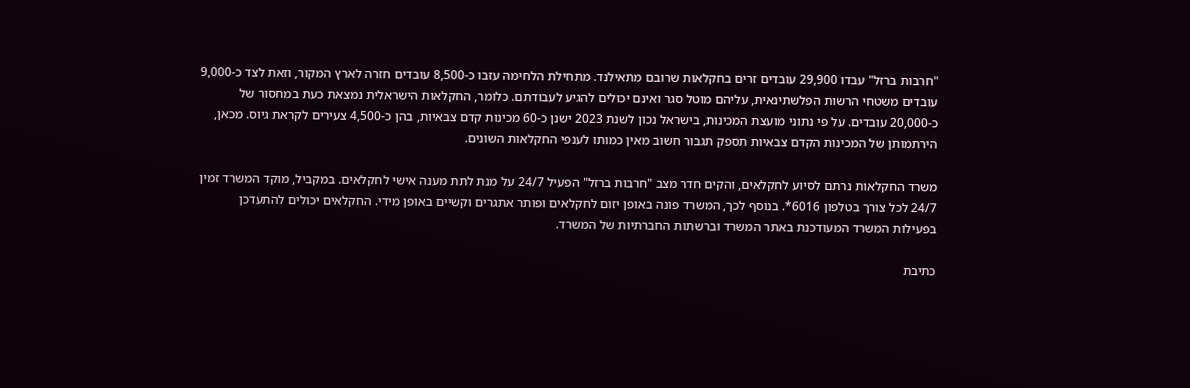"חרבות ברזל" עבדו 29,900 עובדים זרים בחקלאות שרובם מתאילנד. מתחילת הלחימה עזבו כ-8,500 עובדים חזרה לארץ המקור, וזאת לצד כ-9,000 עובדים משטחי הרשות הפלשתינאית, עליהם מוטל סגר ואינם יכולים להגיע לעבודתם. כלומר, החקלאות הישראלית נמצאת כעת במחסור של כ-20,000 עובדים. על פי נתוני מועצת המכינות, בישראל נכון לשנת 2023 ישנן כ-60 מכינות קדם צבאיות, בהן כ-4,500 צעירים לקראת גיוס. מכאן, הירתמותן של המכינות הקדם צבאיות תספק תגבור חשוב מאין כמותו לענפי החקלאות השונים.

משרד החקלאות נרתם לסיוע לחקלאים, והקים חדר מצב "חרבות ברזל" הפעיל 24/7 על מנת לתת מענה אישי לחקלאים. במקביל, מוקד המשרד זמין 24/7 לכל צורך בטלפון 6016*. בנוסף לכך, המשרד פונה באופן יזום לחקלאים ופותר אתגרים וקשיים באופן מידי. החקלאים יכולים להתעדכן בפעילות המשרד המעודכנת באתר המשרד וברשתות החברתיות של המשרד.

כתיבת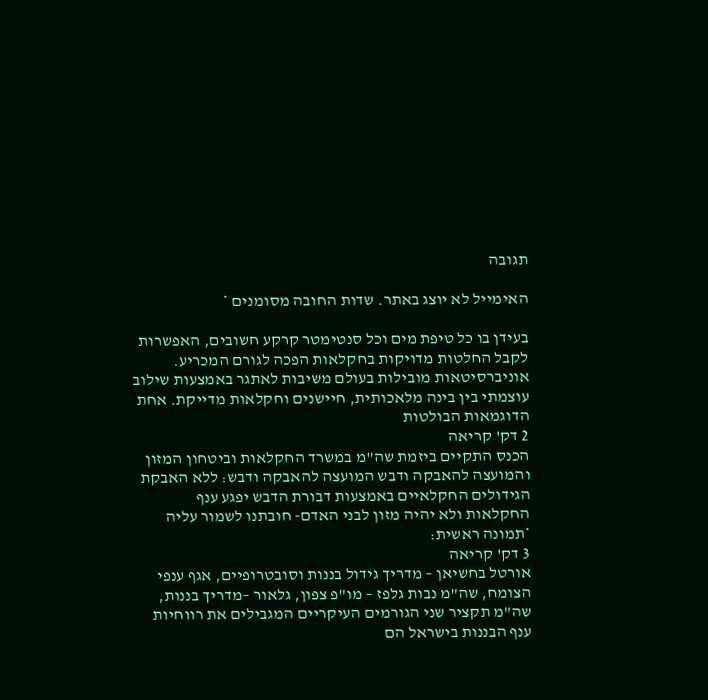תגובה

האימייל לא יוצג באתר. שדות החובה מסומנים *

בעידן בו כל טיפת מים וכל סנטימטר קרקע חשובים, האפשרות לקבל החלטות מדויקות בחקלאות הפכה לגורם המכריע. אוניברסיטאות מובילות בעולם משיבות לאתגר באמצעות שילוב עוצמתי בין בינה מלאכותית, חיישנים וחקלאות מדייקת. אחת הדוגמאות הבולטות
2 דק' קריאה
הכנס התקיים ביזמת שה"מ במשרד החקלאות וביטחון המזון והמועצה להאבקה ודבש המועצה להאבקה ודבש: ללא האבקת הגידולים החקלאיים באמצעות דבורת הדבש יפגע ענף החקלאות ולא יהיה מזון לבני האדם- חובתנו לשמור עליה *תמונה ראשית:
3 דק' קריאה
אורטל בחשיאן – מדריך גידול בננות וסובטרופיים, אגף ענפי הצומח, שה"מ נבות גלפז – מו"פ צפון, גלאור –מדריך בננות, שה"מ תקציר שני הגורמים העיקריים המגבילים את רווחיות ענף הבננות בישראל הם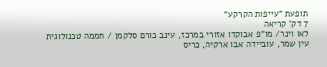תופעת "עייפות הקרקע"
7 דק' קריאה
לאו וינר/ מו"פ אבוקדו אזורי במרכז, עינב כורם סלקמן / חממה טכנולוגית עין שמר, עוביידה אבו ארקיה, כריס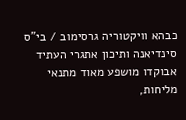כבהא וויקטוריה גרסימוב / בי"ס סינדיאנה ותיכון אתגרי העתיד אבוקדו מושפע מאוד מתנאי מליחות,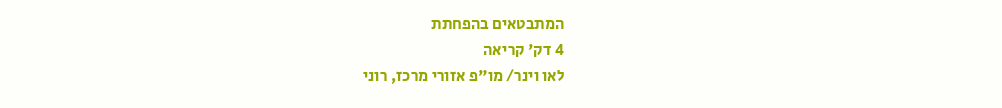המתבטאים בהפחתת
4 דק' קריאה
לאו וינר/ מו"פ אזורי מרכז, רוני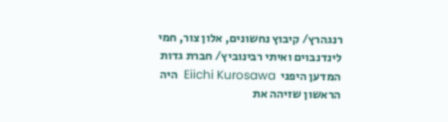רנגהרץ/ קיבוץ נחשונים, אלון צור, חמי לינדנבוים ואיתי רבינוביץ/ חברת גדות המדען היפני  Eiichi Kurosawa  היה הראשון שזיהה את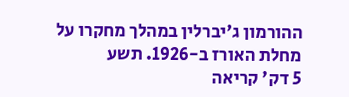ההורמון ג'יברלין במהלך מחקרו על מחלת האורז ב-1926. תשע
5 דק' קריאה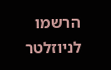הרשמו לניוזלטר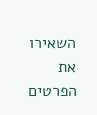השאירו את הפרטים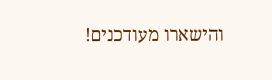והישארו מעודכנים!